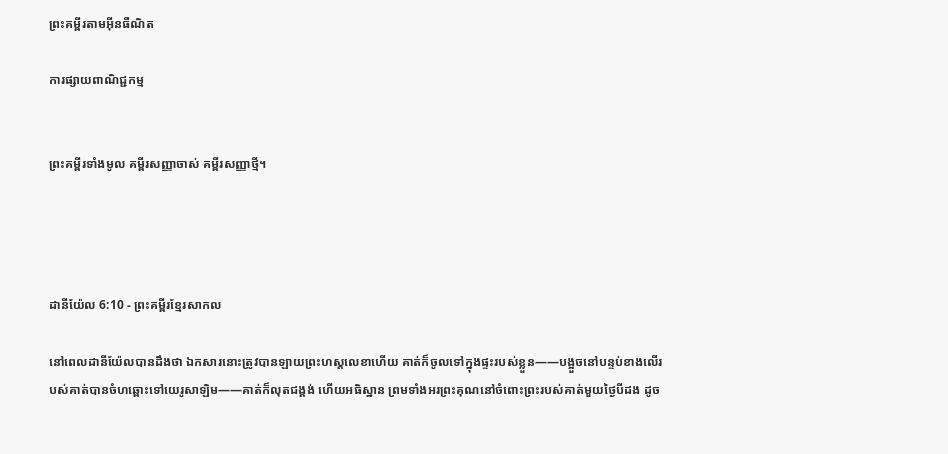ព្រះគម្ពីរតាមអ៊ីនធឺណិត

ការផ្សាយពាណិជ្ជកម្ម


ព្រះគម្ពីរទាំងមូល គម្ពីរសញ្ញាចាស់ គម្ពីរសញ្ញាថ្មី។




ដានី‌យ៉ែល 6:10 - ព្រះគម្ពីរខ្មែរសាកល

នៅពេលដានីយ៉ែលបានដឹងថា ឯកសារនោះត្រូវបានឡាយព្រះហស្តលេខាហើយ គាត់ក៏ចូលទៅក្នុងផ្ទះរបស់ខ្លួន——បង្អួចនៅបន្ទប់ខាងលើរបស់គាត់បានចំហឆ្ពោះទៅយេរូសាឡិម——គាត់ក៏លុតជង្គង់ ហើយអធិស្ឋាន ព្រមទាំងអរព្រះគុណនៅចំពោះព្រះរបស់គាត់មួយថ្ងៃបីដង ដូច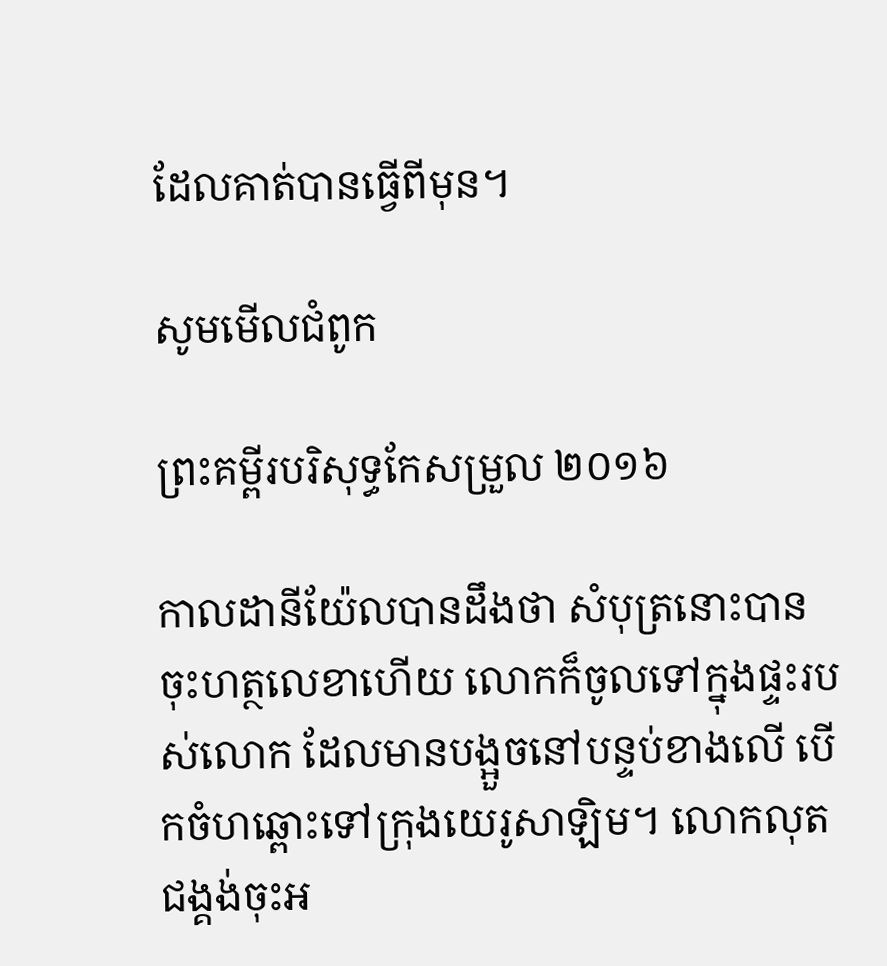ដែលគាត់បានធ្វើពីមុន។

សូមមើលជំពូក

ព្រះគម្ពីរបរិសុទ្ធកែសម្រួល ២០១៦

កាលដានី‌យ៉ែលបានដឹងថា សំបុត្រនោះបានចុះហត្ថ‌លេខាហើយ លោកក៏ចូលទៅក្នុងផ្ទះរបស់លោក ដែលមានបង្អួចនៅបន្ទប់ខាងលើ បើកចំហឆ្ពោះទៅក្រុងយេរូ‌សាឡិម។ លោកលុតជង្គង់ចុះអ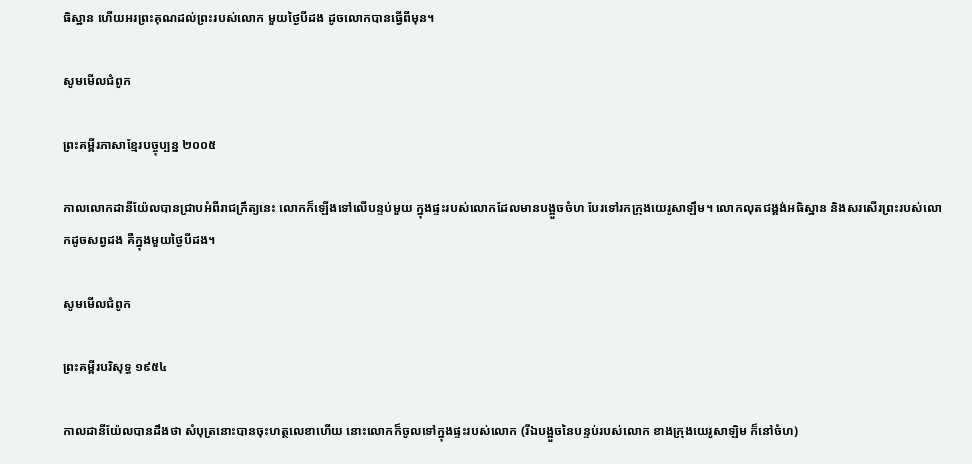ធិ‌ស្ឋាន ហើយអរព្រះ‌គុណដល់ព្រះរបស់លោក មួយថ្ងៃបីដង ដូចលោកបានធ្វើពីមុន។

សូមមើលជំពូក

ព្រះគម្ពីរភាសាខ្មែរបច្ចុប្បន្ន ២០០៥

កាលលោកដានី‌យ៉ែលបានជ្រាបអំពីរាជ‌ក្រឹត្យនេះ លោកក៏ឡើងទៅលើបន្ទប់មួយ ក្នុងផ្ទះរបស់លោកដែលមានបង្អួចចំហ បែរទៅរកក្រុងយេរូ‌សាឡឹម។ លោកលុតជង្គង់អធិស្ឋាន និងសរសើរព្រះរបស់លោកដូចសព្វដង គឺក្នុងមួយថ្ងៃបីដង។

សូមមើលជំពូក

ព្រះគម្ពីរបរិសុទ្ធ ១៩៥៤

កាលដានី‌យ៉ែលបានដឹងថា សំបុត្រនោះបានចុះហត្ថ‌លេខាហើយ នោះលោកក៏ចូលទៅក្នុងផ្ទះរបស់លោក (រីឯបង្អួចនៃបន្ទប់របស់លោក ខាងក្រុងយេរូ‌សាឡិម ក៏នៅចំហ)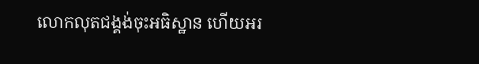លោកលុតជង្គង់ចុះអធិស្ឋាន ហើយអរ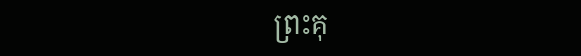ព្រះ‌គុ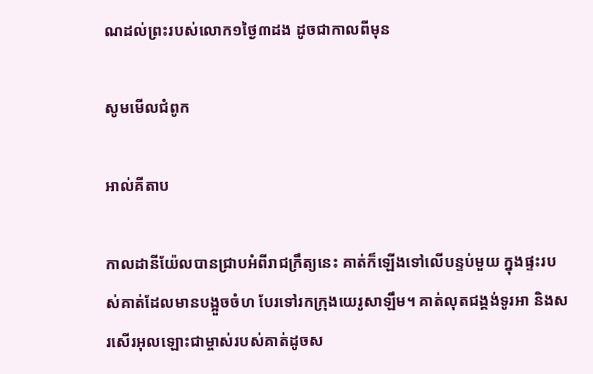ណដល់ព្រះរបស់លោក១ថ្ងៃ៣ដង ដូចជាកាលពីមុន

សូមមើលជំពូក

អាល់គីតាប

កាលដានី‌យ៉ែលបានជ្រាបអំពីរាជ‌ក្រឹត្យនេះ គាត់ក៏ឡើងទៅលើបន្ទប់មួយ ក្នុងផ្ទះរបស់គាត់ដែលមានបង្អួចចំហ បែរទៅរកក្រុងយេរូ‌សាឡឹម។ គាត់លុតជង្គង់ទូរអា និងសរសើរអុលឡោះជាម្ចាស់របស់គាត់ដូចស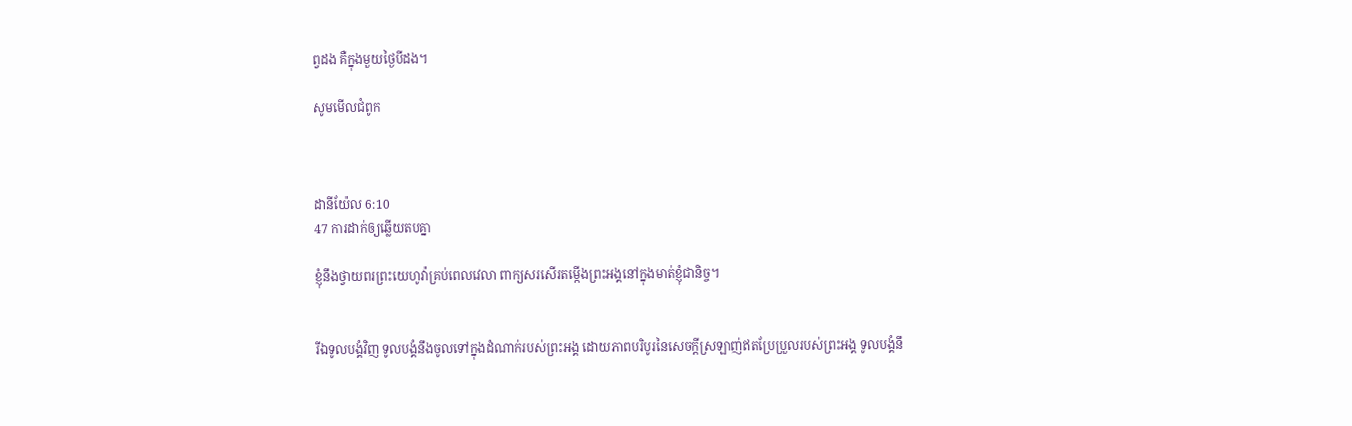ព្វដង គឺក្នុងមួយថ្ងៃបីដង។

សូមមើលជំពូក



ដានី‌យ៉ែល 6:10
47 ការដាក់ឲ្យឆ្លើយតបគ្នា

ខ្ញុំនឹងថ្វាយពរព្រះយេហូវ៉ាគ្រប់ពេលវេលា ពាក្យសរសើរតម្កើងព្រះអង្គនៅក្នុងមាត់ខ្ញុំជានិច្ច។


រីឯទូលបង្គំវិញ ទូលបង្គំនឹងចូលទៅក្នុងដំណាក់របស់ព្រះអង្គ ដោយភាពបរិបូរនៃសេចក្ដីស្រឡាញ់ឥតប្រែប្រួលរបស់ព្រះអង្គ ទូលបង្គំនឹ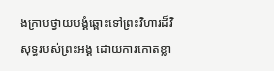ងក្រាបថ្វាយបង្គំឆ្ពោះទៅព្រះវិហារដ៏វិសុទ្ធរបស់ព្រះអង្គ ដោយការកោតខ្លា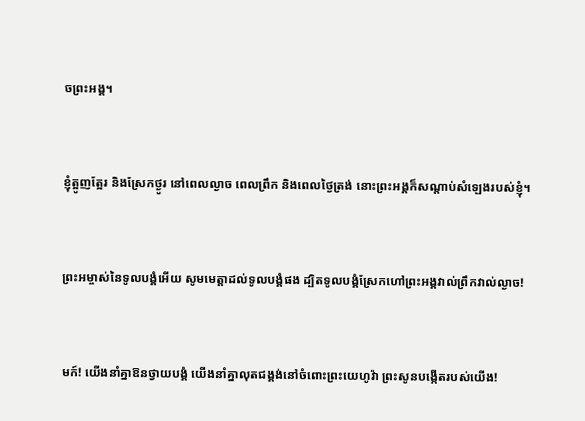ចព្រះអង្គ។


ខ្ញុំត្អូញត្អែរ និងស្រែកថ្ងូរ នៅពេលល្ងាច ពេលព្រឹក និងពេលថ្ងៃត្រង់ នោះព្រះអង្គក៏សណ្ដាប់សំឡេងរបស់ខ្ញុំ។


ព្រះអម្ចាស់នៃទូលបង្គំអើយ សូមមេត្តាដល់ទូលបង្គំផង ដ្បិតទូលបង្គំស្រែកហៅព្រះអង្គវាល់ព្រឹកវាល់ល្ងាច!


មក៍! យើងនាំគ្នាឱនថ្វាយបង្គំ យើងនាំគ្នាលុតជង្គង់នៅចំពោះព្រះយេហូវ៉ា ព្រះសូនបង្កើតរបស់យើង!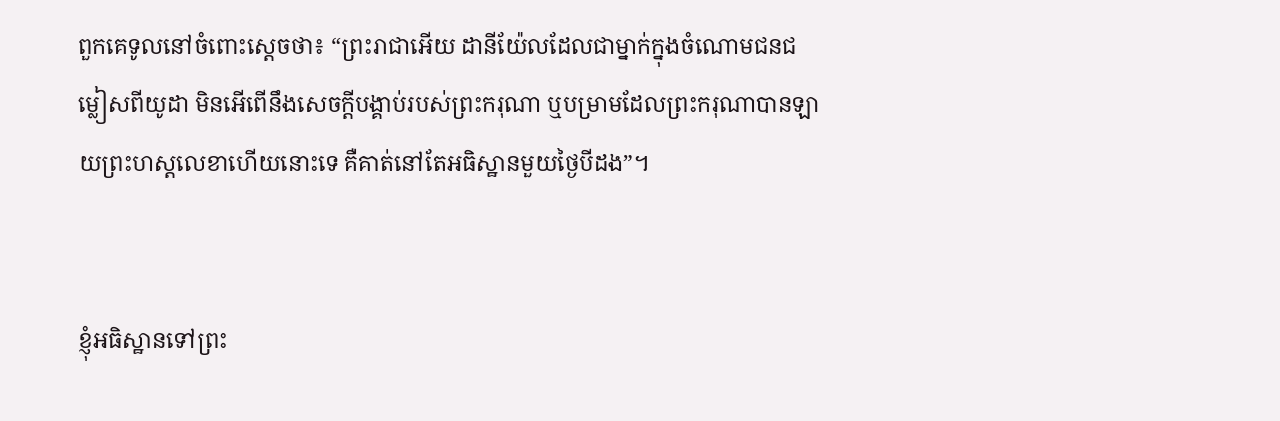ពួកគេទូលនៅចំពោះស្ដេចថា៖ “ព្រះរាជាអើយ ដានីយ៉ែលដែលជាម្នាក់ក្នុងចំណោមជនជម្លៀសពីយូដា មិនអើពើនឹងសេចក្ដីបង្គាប់របស់ព្រះករុណា ឬបម្រាមដែលព្រះករុណាបានឡាយព្រះហស្តលេខាហើយនោះទេ គឺគាត់នៅតែអធិស្ឋានមួយថ្ងៃបីដង”។


ខ្ញុំអធិស្ឋានទៅព្រះ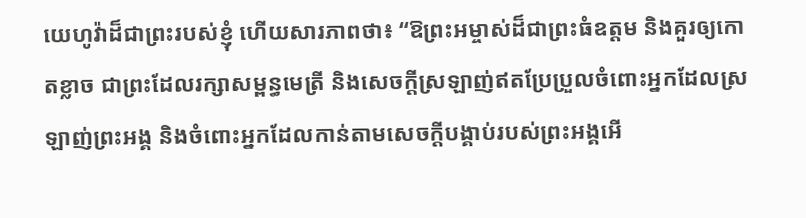យេហូវ៉ាដ៏ជាព្រះរបស់ខ្ញុំ ហើយសារភាពថា៖ “ឱព្រះអម្ចាស់ដ៏ជាព្រះធំឧត្ដម និងគួរឲ្យកោតខ្លាច ជាព្រះដែលរក្សាសម្ពន្ធមេត្រី និងសេចក្ដីស្រឡាញ់ឥតប្រែប្រួលចំពោះអ្នកដែលស្រឡាញ់ព្រះអង្គ និងចំពោះអ្នកដែលកាន់តាមសេចក្ដីបង្គាប់របស់ព្រះអង្គអើ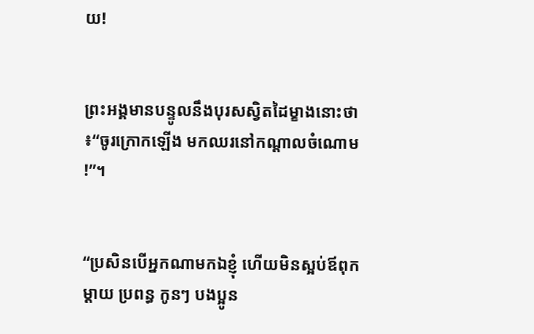យ!


ព្រះអង្គមានបន្ទូលនឹងបុរសស្វិតដៃម្ខាងនោះថា៖“ចូរក្រោកឡើង មកឈរនៅកណ្ដាលចំណោម!”។


“ប្រសិនបើអ្នកណាមកឯខ្ញុំ ហើយមិនស្អប់ឪពុក ម្ដាយ ប្រពន្ធ កូនៗ បងប្អូន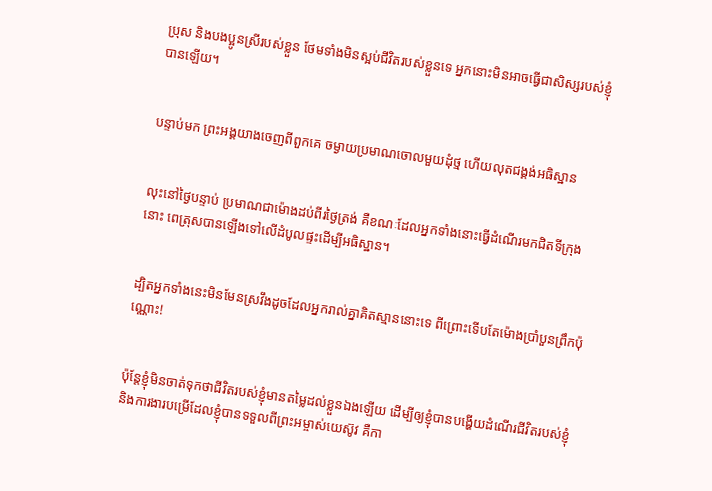ប្រុស និងបងប្អូនស្រីរបស់ខ្លួន ថែមទាំងមិនស្អប់ជីវិតរបស់ខ្លួនទេ អ្នកនោះមិនអាចធ្វើជាសិស្សរបស់ខ្ញុំបានឡើយ។


បន្ទាប់មក ព្រះអង្គយាងចេញពីពួកគេ ចម្ងាយប្រមាណចោលមួយដុំថ្ម ហើយលុតជង្គង់អធិស្ឋាន


លុះនៅថ្ងៃបន្ទាប់ ប្រមាណជាម៉ោងដប់ពីរថ្ងៃត្រង់ គឺខណៈដែលអ្នកទាំងនោះធ្វើដំណើរមកជិតទីក្រុងនោះ ពេត្រុសបានឡើងទៅលើដំបូលផ្ទះដើម្បីអធិស្ឋាន។


ដ្បិតអ្នកទាំងនេះមិនមែនស្រវឹងដូចដែលអ្នករាល់គ្នាគិតស្មាននោះទេ ពីព្រោះទើបតែម៉ោងប្រាំបួនព្រឹកប៉ុណ្ណោះ!


ប៉ុន្តែខ្ញុំមិនចាត់ទុកថាជីវិតរបស់ខ្ញុំមានតម្លៃដល់ខ្លួនឯងឡើយ ដើម្បីឲ្យខ្ញុំបានបង្ហើយដំណើរជីវិតរបស់ខ្ញុំ និងការងារបម្រើដែលខ្ញុំបានទទួលពីព្រះអម្ចាស់យេស៊ូវ គឺកា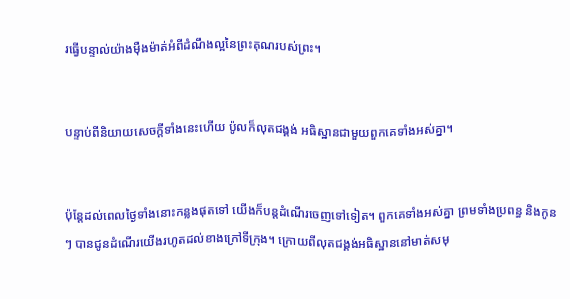រធ្វើបន្ទាល់យ៉ាងម៉ឺងម៉ាត់អំពីដំណឹងល្អនៃព្រះគុណរបស់ព្រះ។


បន្ទាប់ពីនិយាយសេចក្ដីទាំងនេះហើយ ប៉ូលក៏លុតជង្គង់ អធិស្ឋានជាមួយពួកគេទាំងអស់គ្នា។


ប៉ុន្តែដល់ពេលថ្ងៃទាំងនោះកន្លងផុតទៅ យើងក៏បន្តដំណើរចេញទៅទៀត។ ពួកគេទាំងអស់គ្នា ព្រមទាំងប្រពន្ធ និងកូនៗ បានជូនដំណើរយើងរហូតដល់ខាងក្រៅទីក្រុង។ ក្រោយពីលុតជង្គង់អធិស្ឋាននៅមាត់សមុ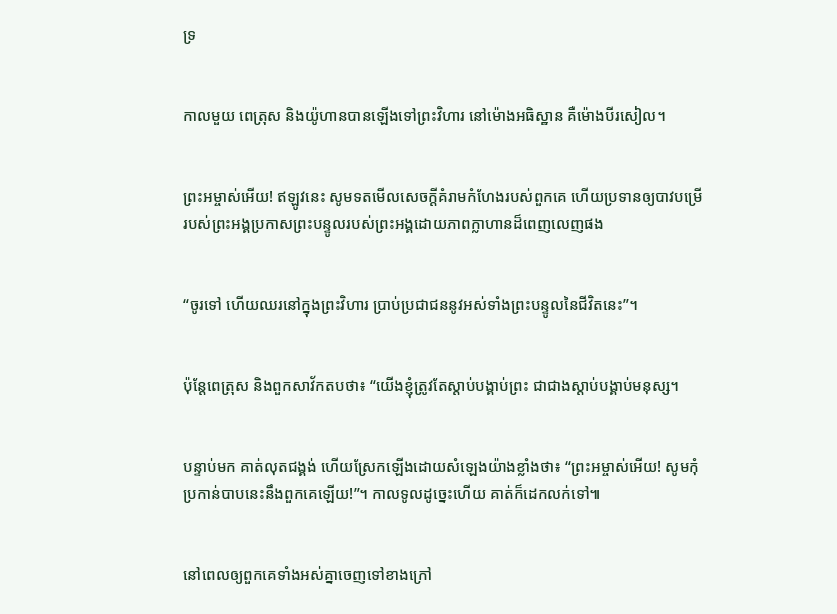ទ្រ


កាលមួយ ពេត្រុស និងយ៉ូហានបានឡើងទៅព្រះវិហារ នៅម៉ោងអធិស្ឋាន គឺម៉ោងបីរសៀល។


ព្រះអម្ចាស់អើយ! ឥឡូវនេះ សូមទតមើលសេចក្ដីគំរាមកំហែងរបស់ពួកគេ ហើយប្រទានឲ្យបាវបម្រើរបស់ព្រះអង្គប្រកាសព្រះបន្ទូលរបស់ព្រះអង្គដោយភាពក្លាហានដ៏ពេញលេញផង


“ចូរទៅ ហើយឈរនៅក្នុងព្រះវិហារ ប្រាប់ប្រជាជននូវអស់ទាំងព្រះបន្ទូលនៃជីវិតនេះ”។


ប៉ុន្តែពេត្រុស និងពួកសាវ័កតបថា៖ “យើងខ្ញុំត្រូវតែស្ដាប់បង្គាប់ព្រះ ជាជាងស្ដាប់បង្គាប់មនុស្ស។


បន្ទាប់មក គាត់លុតជង្គង់ ហើយស្រែកឡើងដោយសំឡេងយ៉ាងខ្លាំងថា៖ “ព្រះអម្ចាស់អើយ! សូមកុំប្រកាន់បាបនេះនឹងពួកគេឡើយ!”។ កាលទូលដូច្នេះហើយ គាត់ក៏ដេកលក់ទៅ៕


នៅពេលឲ្យពួកគេទាំងអស់គ្នាចេញទៅខាងក្រៅ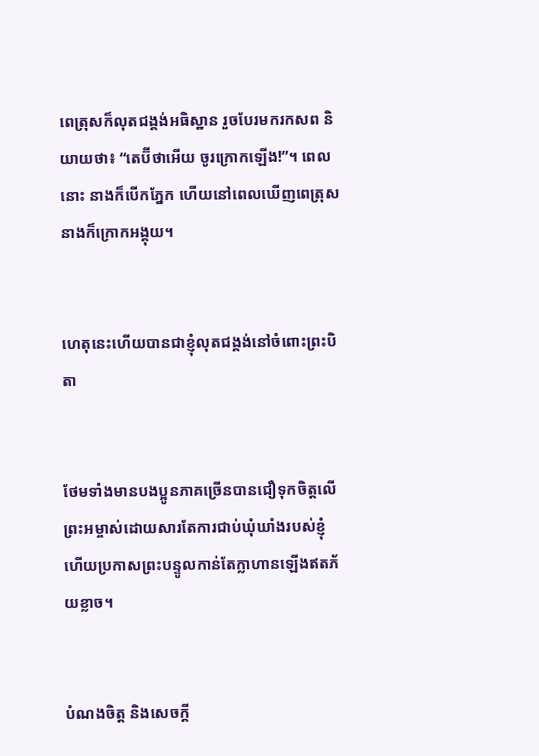ពេត្រុសក៏លុតជង្គង់អធិស្ឋាន រួចបែរមករកសព និយាយថា៖ “តេប៊ីថាអើយ ចូរក្រោកឡើង!”។ ពេលនោះ នាងក៏បើកភ្នែក ហើយនៅពេលឃើញពេត្រុស នាងក៏ក្រោកអង្គុយ។


ហេតុនេះហើយបានជាខ្ញុំលុតជង្គង់នៅចំពោះព្រះបិតា


ថែមទាំងមានបងប្អូនភាគច្រើនបានជឿទុកចិត្តលើព្រះអម្ចាស់ដោយសារតែការជាប់ឃុំឃាំងរបស់ខ្ញុំ ហើយប្រកាសព្រះបន្ទូលកាន់តែក្លាហានឡើងឥតភ័យខ្លាច។


បំណងចិត្ត និងសេចក្ដី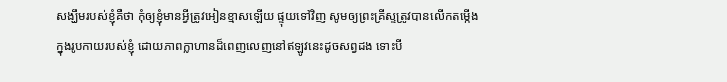សង្ឃឹមរបស់ខ្ញុំគឺថា កុំឲ្យខ្ញុំមានអ្វីត្រូវអៀនខ្មាសឡើយ ផ្ទុយទៅវិញ សូមឲ្យព្រះគ្រីស្ទត្រូវបានលើកតម្កើងក្នុងរូបកាយរបស់ខ្ញុំ ដោយភាពក្លាហានដ៏ពេញលេញនៅឥឡូវនេះដូចសព្វដង ទោះបី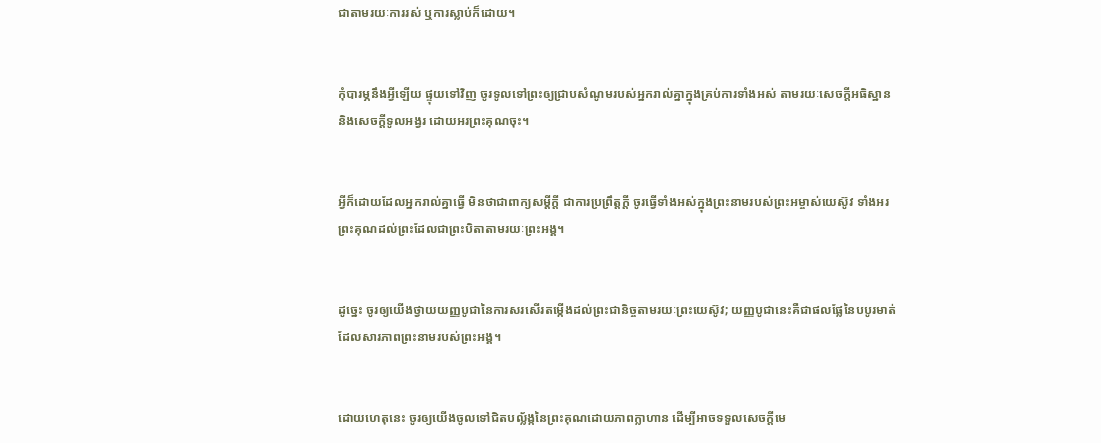ជាតាមរយៈការរស់ ឬការស្លាប់ក៏ដោយ។


កុំបារម្ភនឹងអ្វីឡើយ ផ្ទុយទៅវិញ ចូរទូលទៅព្រះឲ្យជ្រាបសំណូមរបស់អ្នករាល់គ្នាក្នុងគ្រប់ការទាំងអស់ តាមរយៈសេចក្ដីអធិស្ឋាន និងសេចក្ដីទូលអង្វរ ដោយអរព្រះគុណចុះ។


អ្វីក៏ដោយដែលអ្នករាល់គ្នាធ្វើ មិនថាជាពាក្យសម្ដីក្ដី ជាការប្រព្រឹត្តក្ដី ចូរធ្វើទាំងអស់ក្នុងព្រះនាមរបស់ព្រះអម្ចាស់យេស៊ូវ ទាំងអរព្រះគុណដល់ព្រះដែលជាព្រះបិតាតាមរយៈព្រះអង្គ។


ដូច្នេះ ចូរឲ្យយើងថ្វាយយញ្ញបូជានៃការសរសើរតម្កើងដល់ព្រះជានិច្ចតាមរយៈព្រះយេស៊ូវ; យញ្ញបូជានេះគឺជាផលផ្លែនៃបបូរមាត់ដែលសារភាពព្រះនាមរបស់ព្រះអង្គ។


ដោយហេតុនេះ ចូរឲ្យយើងចូលទៅជិតបល្ល័ង្កនៃព្រះគុណដោយភាពក្លាហាន ដើម្បីអាចទទួលសេចក្ដីមេ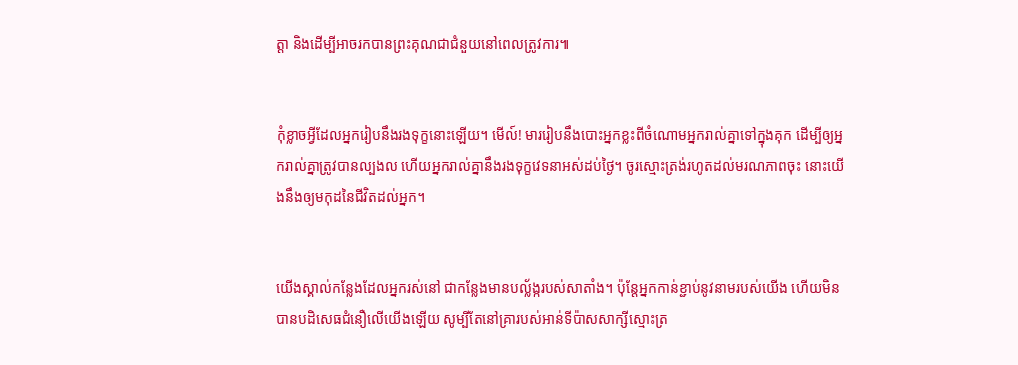ត្តា និងដើម្បីអាចរកបានព្រះគុណជាជំនួយនៅពេលត្រូវការ៕


កុំខ្លាចអ្វីដែលអ្នករៀបនឹងរងទុក្ខនោះឡើយ។ មើល៍! មាររៀបនឹងបោះអ្នកខ្លះពីចំណោមអ្នករាល់គ្នាទៅក្នុងគុក ដើម្បីឲ្យអ្នករាល់គ្នាត្រូវបានល្បងល ហើយអ្នករាល់គ្នានឹងរងទុក្ខវេទនាអស់ដប់ថ្ងៃ។ ចូរស្មោះត្រង់រហូតដល់មរណភាពចុះ នោះយើងនឹងឲ្យមកុដនៃជីវិតដល់អ្នក។


យើងស្គាល់កន្លែងដែលអ្នករស់នៅ ជាកន្លែងមានបល្ល័ង្ករបស់សាតាំង។ ប៉ុន្តែអ្នកកាន់ខ្ជាប់នូវនាមរបស់យើង ហើយមិនបានបដិសេធជំនឿលើយើងឡើយ សូម្បីតែនៅគ្រារបស់អាន់ទីប៉ាសសាក្សីស្មោះត្រ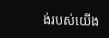ង់របស់យើង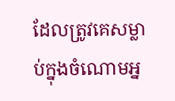ដែលត្រូវគេសម្លាប់ក្នុងចំណោមអ្ន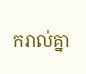ករាល់គ្នា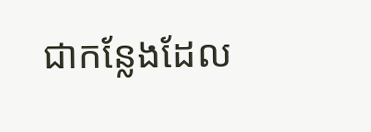ជាកន្លែងដែល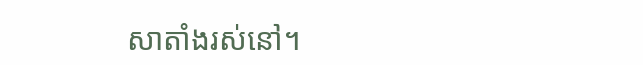សាតាំងរស់នៅ។